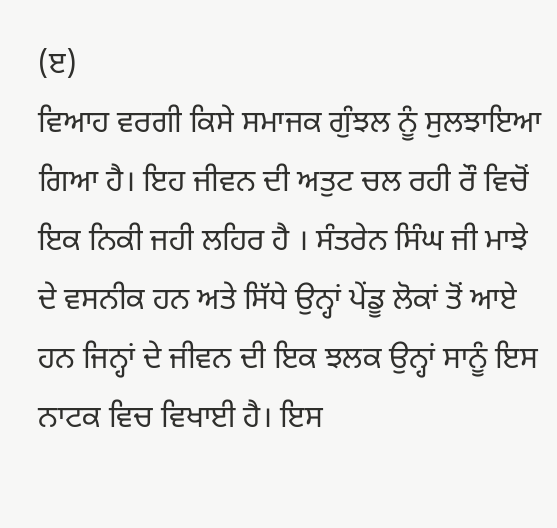(ੲ)
ਵਿਆਹ ਵਰਗੀ ਕਿਸੇ ਸਮਾਜਕ ਗੁੰਝਲ ਨੂੰ ਸੁਲਝਾਇਆ ਗਿਆ ਹੈ। ਇਹ ਜੀਵਨ ਦੀ ਅਤੁਟ ਚਲ ਰਹੀ ਰੌ ਵਿਚੋਂ ਇਕ ਨਿਕੀ ਜਹੀ ਲਹਿਰ ਹੈ । ਸੰਤਰੇਨ ਸਿੰਘ ਜੀ ਮਾਝੇ ਦੇ ਵਸਨੀਕ ਹਨ ਅਤੇ ਸਿੱਧੇ ਉਨ੍ਹਾਂ ਪੇਂਡੂ ਲੋਕਾਂ ਤੋਂ ਆਏ ਹਨ ਜਿਨ੍ਹਾਂ ਦੇ ਜੀਵਨ ਦੀ ਇਕ ਝਲਕ ਉਨ੍ਹਾਂ ਸਾਨੂੰ ਇਸ ਨਾਟਕ ਵਿਚ ਵਿਖਾਈ ਹੈ। ਇਸ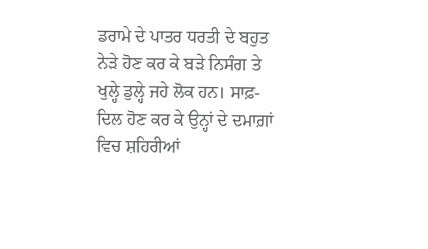ਡਰਾਮੇ ਦੇ ਪਾਤਰ ਧਰਤੀ ਦੇ ਬਹੁਤ ਨੇੜੇ ਹੋਣ ਕਰ ਕੇ ਬੜੇ ਨਿਸੰਗ ਤੇ ਖੁਲ੍ਹੇ ਡੁਲ੍ਹੇ ਜਹੇ ਲੋਕ ਹਨ। ਸਾਫ਼-ਦਿਲ ਹੋਣ ਕਰ ਕੇ ਉਨ੍ਹਾਂ ਦੇ ਦਮਾਗ਼ਾਂ ਵਿਚ ਸ਼ਹਿਰੀਆਂ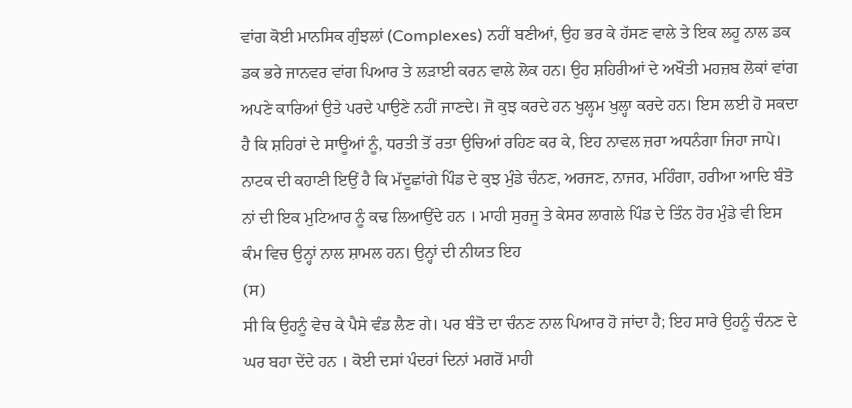ਵਾਂਗ ਕੋਈ ਮਾਨਸਿਕ ਗੁੰਝਲਾਂ (Complexes) ਨਹੀਂ ਬਣੀਆਂ, ਉਹ ਭਰ ਕੇ ਹੱਸਣ ਵਾਲੇ ਤੇ ਇਕ ਲਹੂ ਨਾਲ ਡਕ ਡਕ ਭਰੇ ਜਾਨਵਰ ਵਾਂਗ ਪਿਆਰ ਤੇ ਲੜਾਈ ਕਰਨ ਵਾਲੇ ਲੋਕ ਹਨ। ਉਹ ਸ਼ਹਿਰੀਆਂ ਦੇ ਅਖੌਤੀ ਮਹਜ਼ਬ ਲੋਕਾਂ ਵਾਂਗ ਅਪਣੇ ਕਾਰਿਆਂ ਉਤੇ ਪਰਦੇ ਪਾਉਣੇ ਨਹੀਂ ਜਾਣਦੇ। ਜੋ ਕੁਝ ਕਰਦੇ ਹਨ ਖੁਲ੍ਹਮ ਖੁਲ੍ਹਾ ਕਰਦੇ ਹਨ। ਇਸ ਲਈ ਹੋ ਸਕਦਾ ਹੈ ਕਿ ਸ਼ਹਿਰਾਂ ਦੇ ਸਾਊਆਂ ਨੂੰ, ਧਰਤੀ ਤੋਂ ਰਤਾ ਉਚਿਆਂ ਰਹਿਣ ਕਰ ਕੇ, ਇਹ ਨਾਵਲ ਜ਼ਰਾ ਅਧਨੰਗਾ ਜਿਹਾ ਜਾਪੇ।
ਨਾਟਕ ਦੀ ਕਹਾਣੀ ਇਉਂ ਹੈ ਕਿ ਮੱਦੂਛਾਂਗੇ ਪਿੰਡ ਦੇ ਕੁਝ ਮੁੰਡੇ ਚੰਨਣ, ਅਰਜਣ, ਨਾਜਰ, ਮਹਿੰਗਾ, ਹਰੀਆ ਆਦਿ ਬੰਤੋ ਨਾਂ ਦੀ ਇਕ ਮੁਟਿਆਰ ਨੂੰ ਕਢ ਲਿਆਉਂਦੇ ਹਨ । ਮਾਹੀ ਸੁਰਜੂ ਤੇ ਕੇਸਰ ਲਾਗਲੇ ਪਿੰਡ ਦੇ ਤਿੰਨ ਹੋਰ ਮੁੰਡੇ ਵੀ ਇਸ ਕੰਮ ਵਿਚ ਉਨ੍ਹਾਂ ਨਾਲ ਸ਼ਾਮਲ ਹਨ। ਉਨ੍ਹਾਂ ਦੀ ਨੀਯਤ ਇਹ
(ਸ)
ਸੀ ਕਿ ਉਹਨੂੰ ਵੇਚ ਕੇ ਪੈਸੇ ਵੰਡ ਲੈਣ ਗੇ। ਪਰ ਬੰਤੋ ਦਾ ਚੰਨਣ ਨਾਲ ਪਿਆਰ ਹੋ ਜਾਂਦਾ ਹੈ; ਇਹ ਸਾਰੇ ਉਹਨੂੰ ਚੰਨਣ ਦੇ ਘਰ ਬਹਾ ਦੇਂਦੇ ਹਨ । ਕੋਈ ਦਸਾਂ ਪੰਦਰਾਂ ਦਿਨਾਂ ਮਗਰੋਂ ਮਾਹੀ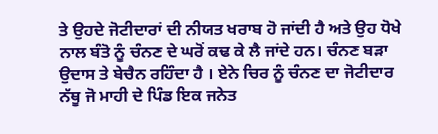ਤੇ ਉਹਦੇ ਜੋਟੀਦਾਰਾਂ ਦੀ ਨੀਯਤ ਖਰਾਬ ਹੋ ਜਾਂਦੀ ਹੈ ਅਤੇ ਉਹ ਧੋਖੇ ਨਾਲ ਬੰਤੋ ਨੂੰ ਚੰਨਣ ਦੇ ਘਰੋਂ ਕਢ ਕੇ ਲੈ ਜਾਂਦੇ ਹਨ। ਚੰਨਣ ਬੜਾ ਉਦਾਸ ਤੇ ਬੇਚੈਨ ਰਹਿੰਦਾ ਹੈ । ਏਨੇ ਚਿਰ ਨੂੰ ਚੰਨਣ ਦਾ ਜੋਟੀਦਾਰ ਨੱਥੂ ਜੋ ਮਾਹੀ ਦੇ ਪਿੰਡ ਇਕ ਜਨੇਤ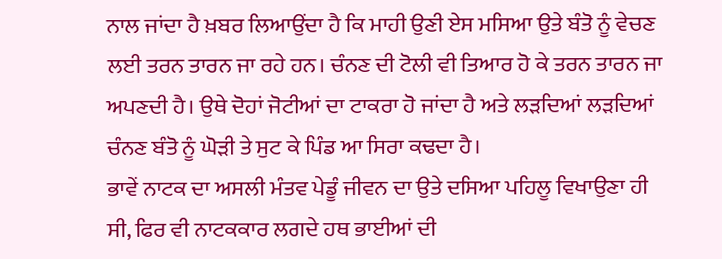ਨਾਲ ਜਾਂਦਾ ਹੈ ਖ਼ਬਰ ਲਿਆਉਂਦਾ ਹੈ ਕਿ ਮਾਹੀ ਉਣੀ ਏਸ ਮਸਿਆ ਉਤੇ ਬੰਤੋ ਨੂੰ ਵੇਚਣ ਲਈ ਤਰਨ ਤਾਰਨ ਜਾ ਰਹੇ ਹਨ। ਚੰਨਣ ਦੀ ਟੋਲੀ ਵੀ ਤਿਆਰ ਹੋ ਕੇ ਤਰਨ ਤਾਰਨ ਜਾ ਅਪਣਦੀ ਹੈ। ਉਥੇ ਦੋਹਾਂ ਜੋਟੀਆਂ ਦਾ ਟਾਕਰਾ ਹੋ ਜਾਂਦਾ ਹੈ ਅਤੇ ਲੜਦਿਆਂ ਲੜਦਿਆਂ ਚੰਨਣ ਬੰਤੋ ਨੂੰ ਘੋੜੀ ਤੇ ਸੁਟ ਕੇ ਪਿੰਡ ਆ ਸਿਰਾ ਕਢਦਾ ਹੈ।
ਭਾਵੇਂ ਨਾਟਕ ਦਾ ਅਸਲੀ ਮੰਤਵ ਪੇਡੂੰ ਜੀਵਨ ਦਾ ਉਤੇ ਦਸਿਆ ਪਹਿਲੂ ਵਿਖਾਉਣਾ ਹੀ ਸੀ, ਫਿਰ ਵੀ ਨਾਟਕਕਾਰ ਲਗਦੇ ਹਥ ਭਾਈਆਂ ਦੀ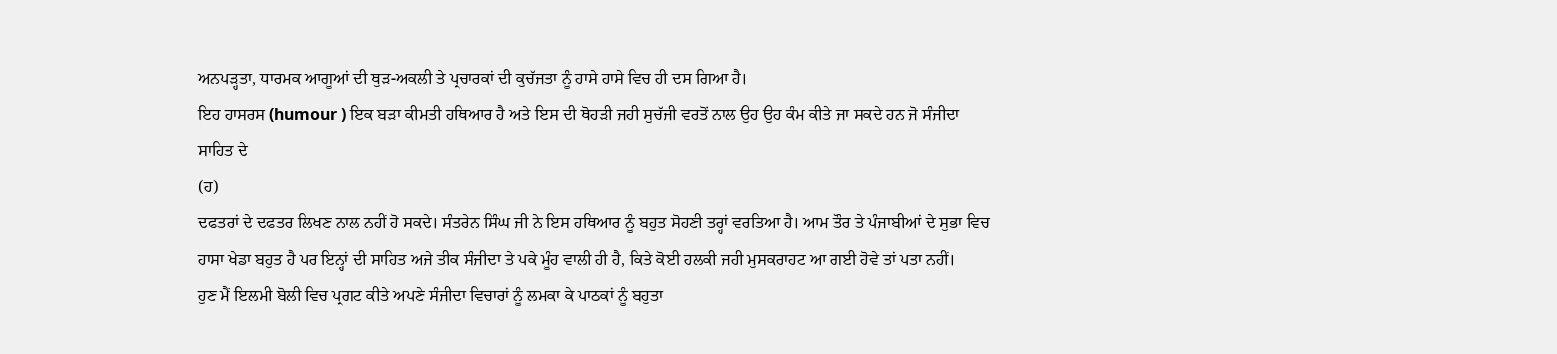ਅਨਪੜ੍ਹਤਾ, ਧਾਰਮਕ ਆਗੂਆਂ ਦੀ ਥੁੜ-ਅਕਲੀ ਤੇ ਪ੍ਰਚਾਰਕਾਂ ਦੀ ਕੁਚੱਜਤਾ ਨੂੰ ਹਾਸੇ ਹਾਸੇ ਵਿਚ ਹੀ ਦਸ ਗਿਆ ਹੈ।
ਇਹ ਹਾਸਰਸ (humour ) ਇਕ ਬੜਾ ਕੀਮਤੀ ਹਥਿਆਰ ਹੈ ਅਤੇ ਇਸ ਦੀ ਥੋਹੜੀ ਜਹੀ ਸੁਚੱਜੀ ਵਰਤੋਂ ਨਾਲ ਉਹ ਉਹ ਕੰਮ ਕੀਤੇ ਜਾ ਸਕਦੇ ਹਨ ਜੋ ਸੰਜੀਦਾ ਸਾਹਿਤ ਦੇ
(ਹ)
ਦਫਤਰਾਂ ਦੇ ਦਫਤਰ ਲਿਖਣ ਨਾਲ ਨਹੀਂ ਹੋ ਸਕਦੇ। ਸੰਤਰੇਨ ਸਿੰਘ ਜੀ ਨੇ ਇਸ ਹਥਿਆਰ ਨੂੰ ਬਹੁਤ ਸੋਹਣੀ ਤਰ੍ਹਾਂ ਵਰਤਿਆ ਹੈ। ਆਮ ਤੌਰ ਤੇ ਪੰਜਾਬੀਆਂ ਦੇ ਸੁਭਾ ਵਿਚ ਹਾਸਾ ਖੇਡਾ ਬਹੁਤ ਹੈ ਪਰ ਇਨ੍ਹਾਂ ਦੀ ਸਾਹਿਤ ਅਜੇ ਤੀਕ ਸੰਜੀਦਾ ਤੇ ਪਕੇ ਮੂੰਹ ਵਾਲੀ ਹੀ ਹੈ, ਕਿਤੇ ਕੋਈ ਹਲਕੀ ਜਹੀ ਮੁਸਕਰਾਹਟ ਆ ਗਈ ਹੋਵੇ ਤਾਂ ਪਤਾ ਨਹੀਂ।
ਹੁਣ ਮੈਂ ਇਲਮੀ ਬੋਲੀ ਵਿਚ ਪ੍ਰਗਟ ਕੀਤੇ ਅਪਣੇ ਸੰਜੀਦਾ ਵਿਚਾਰਾਂ ਨੂੰ ਲਮਕਾ ਕੇ ਪਾਠਕਾਂ ਨੂੰ ਬਹੁਤਾ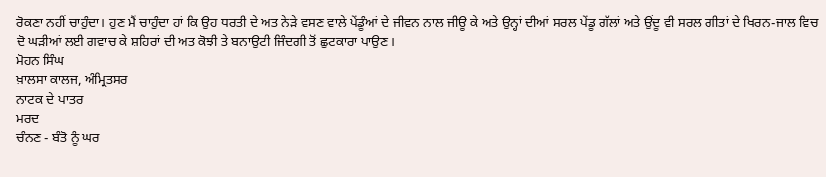ਰੋਕਣਾ ਨਹੀਂ ਚਾਹੁੰਦਾ। ਹੁਣ ਮੈਂ ਚਾਹੁੰਦਾ ਹਾਂ ਕਿ ਉਹ ਧਰਤੀ ਦੇ ਅਤ ਨੇੜੇ ਵਸਣ ਵਾਲੇ ਪੇਂਡੂੰਆਂ ਦੇ ਜੀਵਨ ਨਾਲ ਜੀਊ ਕੇ ਅਤੇ ਉਨ੍ਹਾਂ ਦੀਆਂ ਸਰਲ ਪੇਂਡੂ ਗੱਲਾਂ ਅਤੇ ਉਂਦੂ ਵੀ ਸਰਲ ਗੀਤਾਂ ਦੇ ਖਿਰਨ-ਜਾਲ ਵਿਚ ਦੋ ਘੜੀਆਂ ਲਈ ਗਵਾਚ ਕੇ ਸ਼ਹਿਰਾਂ ਦੀ ਅਤ ਕੋਝੀ ਤੇ ਬਨਾਉਟੀ ਜਿੰਦਗੀ ਤੋਂ ਛੁਟਕਾਰਾ ਪਾਉਣ।
ਮੋਹਨ ਸਿੰਘ
ਖ਼ਾਲਸਾ ਕਾਲਜ, ਅੰਮ੍ਰਿਤਸਰ
ਨਾਟਕ ਦੇ ਪਾਤਰ
ਮਰਦ
ਚੰਨਣ - ਬੰਤੋ ਨੂੰ ਘਰ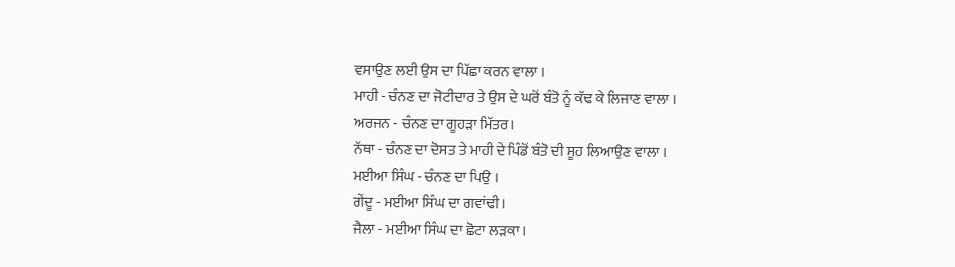ਵਸਾਉਣ ਲਈ ਉਸ ਦਾ ਪਿੱਛਾ ਕਰਨ ਵਾਲਾ ।
ਮਾਹੀ - ਚੰਨਣ ਦਾ ਜੋਟੀਦਾਰ ਤੇ ਉਸ ਦੇ ਘਰੋਂ ਬੰਤੋ ਨੂੰ ਕੱਢ ਕੇ ਲਿਜਾਣ ਵਾਲਾ ।
ਅਰਜਨ - ਚੰਨਣ ਦਾ ਗੂਹੜਾ ਮਿੱਤਰ।
ਨੱਥਾ - ਚੰਨਣ ਦਾ ਦੋਸਤ ਤੇ ਮਾਹੀ ਦੇ ਪਿੰਡੋਂ ਬੰਤੋ ਦੀ ਸੂਹ ਲਿਆਉਣ ਵਾਲਾ ।
ਮਈਆ ਸਿੰਘ - ਚੰਨਣ ਦਾ ਪਿਉ ।
ਗੇਂਦੂ - ਮਈਆ ਸਿੰਘ ਦਾ ਗਵਾਂਢੀ।
ਜੈਲਾ - ਮਈਆ ਸਿੰਘ ਦਾ ਛੋਟਾ ਲੜਕਾ।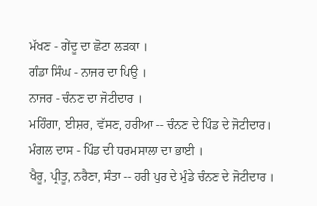ਮੱਖਣ - ਗੇਂਦੂ ਦਾ ਛੋਟਾ ਲੜਕਾ ।
ਗੰਡਾ ਸਿੰਘ - ਨਾਜਰ ਦਾ ਪਿਉ ।
ਨਾਜਰ - ਚੰਨਣ ਦਾ ਜੋਟੀਦਾਰ ।
ਮਹਿੰਗਾ, ਈਸ਼ਰ, ਵੱਸਣ, ਹਰੀਆ -- ਚੰਨਣ ਦੇ ਪਿੰਡ ਦੇ ਜੋਟੀਦਾਰ।
ਮੰਗਲ ਦਾਸ - ਪਿੰਡ ਦੀ ਧਰਮਸਾਲਾ ਦਾ ਭਾਈ ।
ਖੈਰੂ, ਪ੍ਰੀਤੂ, ਨਰੈਣਾ, ਸੰਤਾ -- ਹਰੀ ਪੁਰ ਦੇ ਮੁੰਡੇ ਚੰਨਣ ਦੇ ਜੋਟੀਦਾਰ ।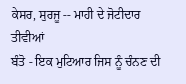ਕੇਸਰ, ਸੁਰਜੂ -- ਮਾਹੀ ਦੇ ਜੋਟੀਦਾਰ
ਤੀਵੀਆਂ
ਬੰਤੋ - ਇਕ ਮੁਟਿਆਰ ਜਿਸ ਨੂੰ ਚੰਨਣ ਦੀ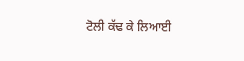ਟੋਲੀ ਕੱਢ ਕੇ ਲਿਆਈ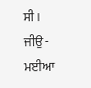ਸੀ ।
ਜੀਉ - ਮਈਆ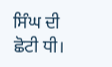ਸਿੰਘ ਦੀ ਛੋਟੀ ਧੀ।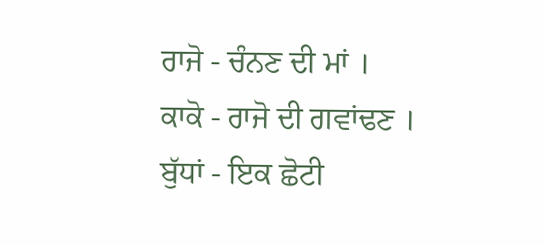ਰਾਜੋ - ਚੰਨਣ ਦੀ ਮਾਂ ।
ਕਾਕੋ - ਰਾਜੋ ਦੀ ਗਵਾਂਢਣ ।
ਬੁੱਧਾਂ - ਇਕ ਛੋਟੀ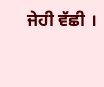ਜੇਹੀ ਵੱਛੀ ।